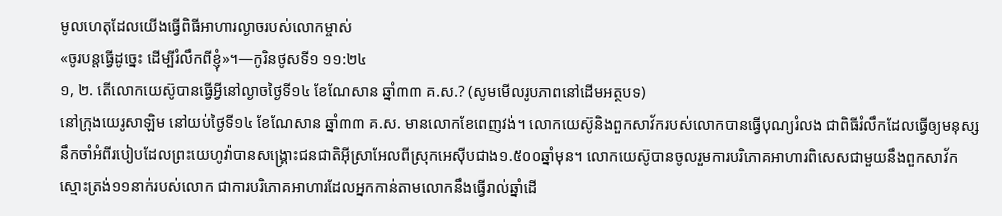មូលហេតុដែលយើងធ្វើពិធីអាហារល្ងាចរបស់លោកម្ចាស់
«ចូរបន្តធ្វើដូច្នេះ ដើម្បីរំលឹកពីខ្ញុំ»។—កូរិនថូសទី១ ១១:២៤
១, ២. តើលោកយេស៊ូបានធ្វើអ្វីនៅល្ងាចថ្ងៃទី១៤ ខែណែសាន ឆ្នាំ៣៣ គ.ស.? (សូមមើលរូបភាពនៅដើមអត្ថបទ)
នៅក្រុងយេរូសាឡិម នៅយប់ថ្ងៃទី១៤ ខែណែសាន ឆ្នាំ៣៣ គ.ស. មានលោកខែពេញវង់។ លោកយេស៊ូនិងពួកសាវ័ករបស់លោកបានធ្វើបុណ្យរំលង ជាពិធីរំលឹកដែលធ្វើឲ្យមនុស្សនឹកចាំអំពីរបៀបដែលព្រះយេហូវ៉ាបានសង្គ្រោះជនជាតិអ៊ីស្រាអែលពីស្រុកអេស៊ីបជាង១.៥០០ឆ្នាំមុន។ លោកយេស៊ូបានចូលរួមការបរិភោគអាហារពិសេសជាមួយនឹងពួកសាវ័កស្មោះត្រង់១១នាក់របស់លោក ជាការបរិភោគអាហារដែលអ្នកកាន់តាមលោកនឹងធ្វើរាល់ឆ្នាំដើ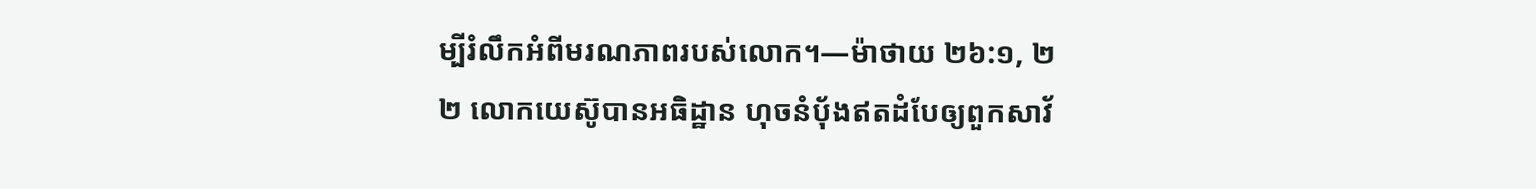ម្បីរំលឹកអំពីមរណភាពរបស់លោក។—ម៉ាថាយ ២៦:១, ២
២ លោកយេស៊ូបានអធិដ្ឋាន ហុចនំប៉័ងឥតដំបែឲ្យពួកសាវ័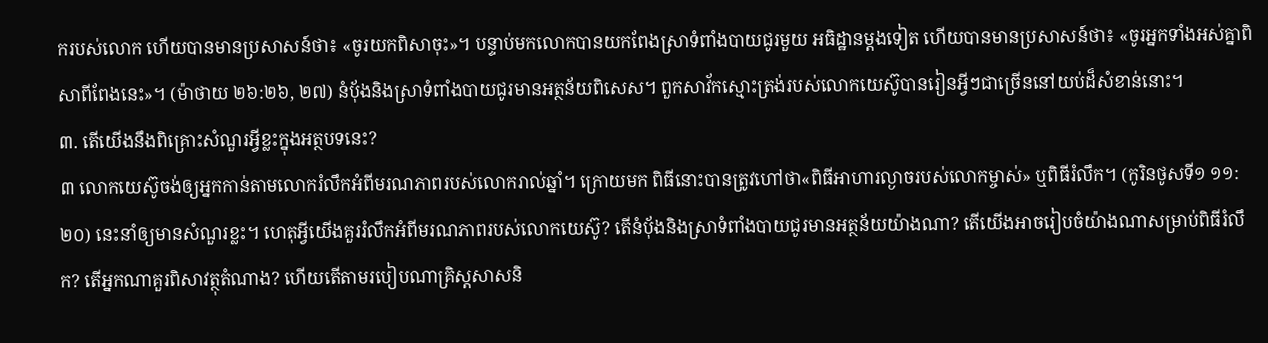ករបស់លោក ហើយបានមានប្រសាសន៍ថា៖ «ចូរយកពិសាចុះ»។ បន្ទាប់មកលោកបានយកពែងស្រាទំពាំងបាយជូរមួយ អធិដ្ឋានម្ដងទៀត ហើយបានមានប្រសាសន៍ថា៖ «ចូរអ្នកទាំងអស់គ្នាពិសាពីពែងនេះ»។ (ម៉ាថាយ ២៦:២៦, ២៧) នំប៉័ងនិងស្រាទំពាំងបាយជូរមានអត្ថន័យពិសេស។ ពួកសាវ័កស្មោះត្រង់របស់លោកយេស៊ូបានរៀនអ្វីៗជាច្រើននៅយប់ដ៏សំខាន់នោះ។
៣. តើយើងនឹងពិគ្រោះសំណួរអ្វីខ្លះក្នុងអត្ថបទនេះ?
៣ លោកយេស៊ូចង់ឲ្យអ្នកកាន់តាមលោករំលឹកអំពីមរណភាពរបស់លោករាល់ឆ្នាំ។ ក្រោយមក ពិធីនោះបានត្រូវហៅថា«ពិធីអាហារល្ងាចរបស់លោកម្ចាស់» ឬពិធីរំលឹក។ (កូរិនថូសទី១ ១១:២០) នេះនាំឲ្យមានសំណួរខ្លះ។ ហេតុអ្វីយើងគួររំលឹកអំពីមរណភាពរបស់លោកយេស៊ូ? តើនំប៉័ងនិងស្រាទំពាំងបាយជូរមានអត្ថន័យយ៉ាងណា? តើយើងអាចរៀបចំយ៉ាងណាសម្រាប់ពិធីរំលឹក? តើអ្នកណាគួរពិសាវត្ថុតំណាង? ហើយតើតាមរបៀបណាគ្រិស្តសាសនិ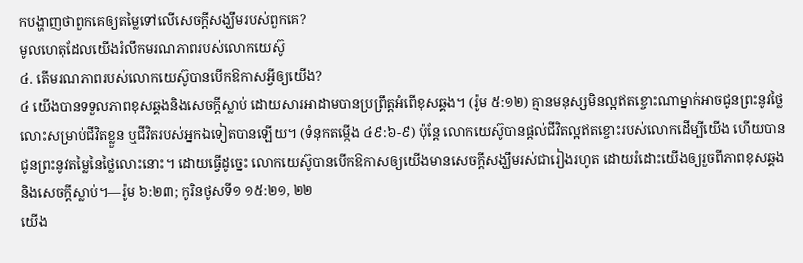កបង្ហាញថាពួកគេឲ្យតម្លៃទៅលើសេចក្ដីសង្ឃឹមរបស់ពួកគេ?
មូលហេតុដែលយើងរំលឹកមរណភាពរបស់លោកយេស៊ូ
៤. តើមរណភាពរបស់លោកយេស៊ូបានបើកឱកាសអ្វីឲ្យយើង?
៤ យើងបានទទួលភាពខុសឆ្គងនិងសេចក្ដីស្លាប់ ដោយសារអាដាមបានប្រព្រឹត្តអំពើខុសឆ្គង។ (រ៉ូម ៥:១២) គ្មានមនុស្សមិនល្អឥតខ្ចោះណាម្នាក់អាចជូនព្រះនូវថ្លៃលោះសម្រាប់ជីវិតខ្លួន ឬជីវិតរបស់អ្នកឯទៀតបានឡើយ។ (ទំនុកតម្កើង ៤៩:៦-៩) ប៉ុន្តែ លោកយេស៊ូបានផ្ដល់ជីវិតល្អឥតខ្ចោះរបស់លោកដើម្បីយើង ហើយបានជូនព្រះនូវតម្លៃនៃថ្លៃលោះនោះ។ ដោយធ្វើដូច្នេះ លោកយេស៊ូបានបើកឱកាសឲ្យយើងមានសេចក្ដីសង្ឃឹមរស់ជារៀងរហូត ដោយរំដោះយើងឲ្យរួចពីភាពខុសឆ្គងនិងសេចក្ដីស្លាប់។—រ៉ូម ៦:២៣; កូរិនថូសទី១ ១៥:២១, ២២
យើង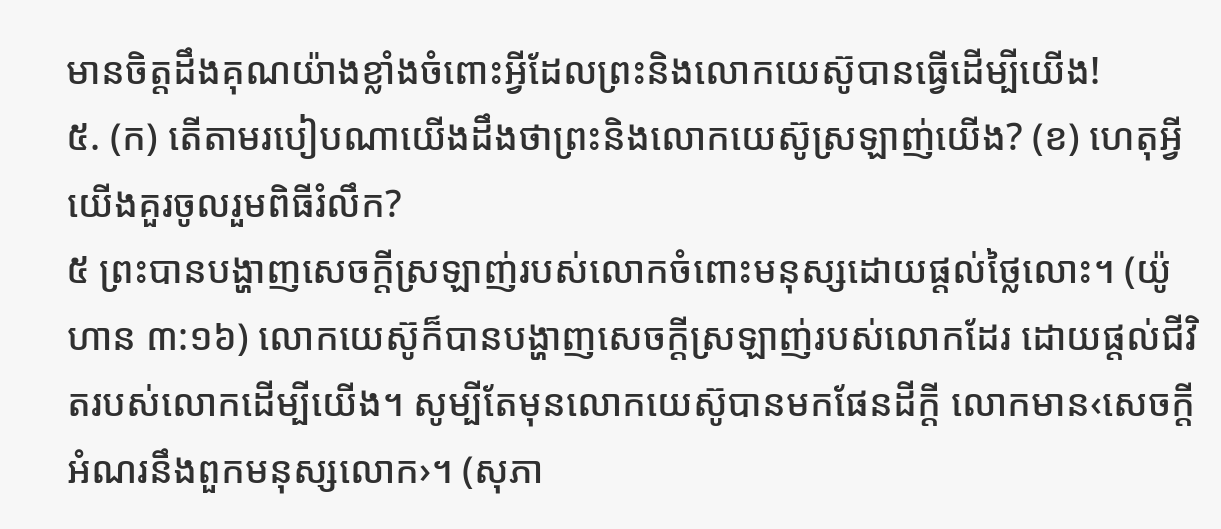មានចិត្តដឹងគុណយ៉ាងខ្លាំងចំពោះអ្វីដែលព្រះនិងលោកយេស៊ូបានធ្វើដើម្បីយើង!
៥. (ក) តើតាមរបៀបណាយើងដឹងថាព្រះនិងលោកយេស៊ូស្រឡាញ់យើង? (ខ) ហេតុអ្វីយើងគួរចូលរួមពិធីរំលឹក?
៥ ព្រះបានបង្ហាញសេចក្ដីស្រឡាញ់របស់លោកចំពោះមនុស្សដោយផ្ដល់ថ្លៃលោះ។ (យ៉ូហាន ៣:១៦) លោកយេស៊ូក៏បានបង្ហាញសេចក្ដីស្រឡាញ់របស់លោកដែរ ដោយផ្ដល់ជីវិតរបស់លោកដើម្បីយើង។ សូម្បីតែមុនលោកយេស៊ូបានមកផែនដីក្ដី លោកមាន‹សេចក្ដីអំណរនឹងពួកមនុស្សលោក›។ (សុភា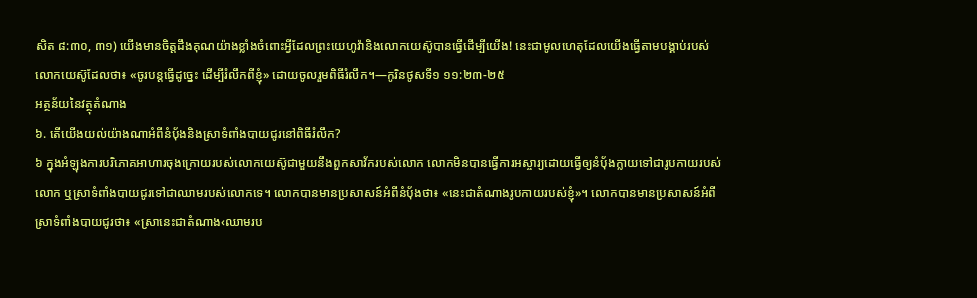សិត ៨:៣០, ៣១) យើងមានចិត្តដឹងគុណយ៉ាងខ្លាំងចំពោះអ្វីដែលព្រះយេហូវ៉ានិងលោកយេស៊ូបានធ្វើដើម្បីយើង! នេះជាមូលហេតុដែលយើងធ្វើតាមបង្គាប់របស់លោកយេស៊ូដែលថា៖ «ចូរបន្តធ្វើដូច្នេះ ដើម្បីរំលឹកពីខ្ញុំ» ដោយចូលរួមពិធីរំលឹក។—កូរិនថូសទី១ ១១:២៣-២៥
អត្ថន័យនៃវត្ថុតំណាង
៦. តើយើងយល់យ៉ាងណាអំពីនំប៉័ងនិងស្រាទំពាំងបាយជូរនៅពិធីរំលឹក?
៦ ក្នុងអំឡុងការបរិភោគអាហារចុងក្រោយរបស់លោកយេស៊ូជាមួយនឹងពួកសាវ័ករបស់លោក លោកមិនបានធ្វើការអស្ចារ្យដោយធ្វើឲ្យនំប៉័ងក្លាយទៅជារូបកាយរបស់លោក ឬស្រាទំពាំងបាយជូរទៅជាឈាមរបស់លោកទេ។ លោកបានមានប្រសាសន៍អំពីនំប៉័ងថា៖ «នេះជាតំណាងរូបកាយរបស់ខ្ញុំ»។ លោកបានមានប្រសាសន៍អំពីស្រាទំពាំងបាយជូរថា៖ «ស្រានេះជាតំណាង‹ឈាមរប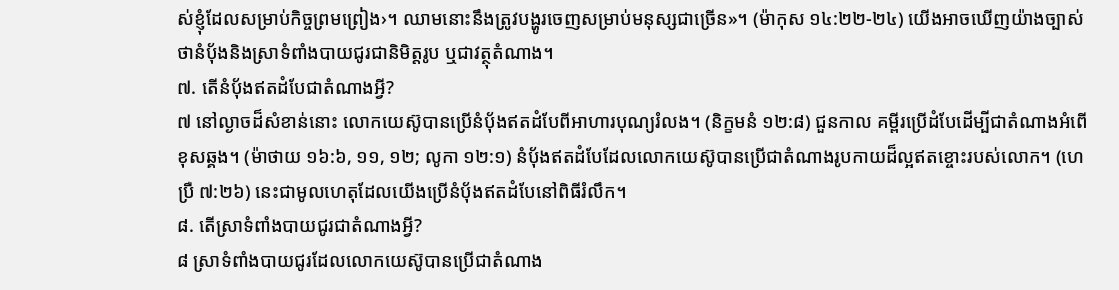ស់ខ្ញុំដែលសម្រាប់កិច្ចព្រមព្រៀង›។ ឈាមនោះនឹងត្រូវបង្ហូរចេញសម្រាប់មនុស្សជាច្រើន»។ (ម៉ាកុស ១៤:២២-២៤) យើងអាចឃើញយ៉ាងច្បាស់ថានំប៉័ងនិងស្រាទំពាំងបាយជូរជានិមិត្តរូប ឬជាវត្ថុតំណាង។
៧. តើនំប៉័ងឥតដំបែជាតំណាងអ្វី?
៧ នៅល្ងាចដ៏សំខាន់នោះ លោកយេស៊ូបានប្រើនំប៉័ងឥតដំបែពីអាហារបុណ្យរំលង។ (និក្ខមនំ ១២:៨) ជួនកាល គម្ពីរប្រើដំបែដើម្បីជាតំណាងអំពើខុសឆ្គង។ (ម៉ាថាយ ១៦:៦, ១១, ១២; លូកា ១២:១) នំប៉័ងឥតដំបែដែលលោកយេស៊ូបានប្រើជាតំណាងរូបកាយដ៏ល្អឥតខ្ចោះរបស់លោក។ (ហេប្រឺ ៧:២៦) នេះជាមូលហេតុដែលយើងប្រើនំប៉័ងឥតដំបែនៅពិធីរំលឹក។
៨. តើស្រាទំពាំងបាយជូរជាតំណាងអ្វី?
៨ ស្រាទំពាំងបាយជូរដែលលោកយេស៊ូបានប្រើជាតំណាង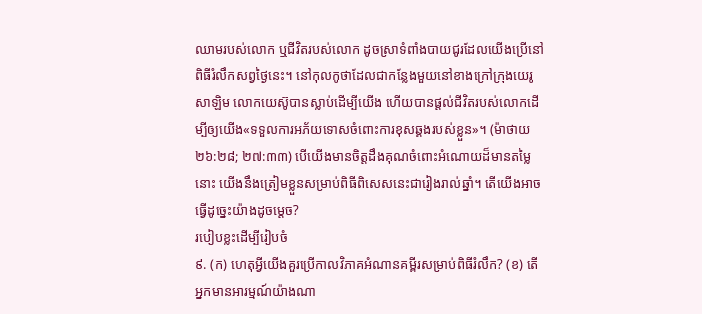ឈាមរបស់លោក ឬជីវិតរបស់លោក ដូចស្រាទំពាំងបាយជូរដែលយើងប្រើនៅពិធីរំលឹកសព្វថ្ងៃនេះ។ នៅកុលកូថាដែលជាកន្លែងមួយនៅខាងក្រៅក្រុងយេរូសាឡិម លោកយេស៊ូបានស្លាប់ដើម្បីយើង ហើយបានផ្ដល់ជីវិតរបស់លោកដើម្បីឲ្យយើង«ទទួលការអភ័យទោសចំពោះការខុសឆ្គងរបស់ខ្លួន»។ (ម៉ាថាយ ២៦:២៨; ២៧:៣៣) បើយើងមានចិត្តដឹងគុណចំពោះអំណោយដ៏មានតម្លៃនោះ យើងនឹងត្រៀមខ្លួនសម្រាប់ពិធីពិសេសនេះជារៀងរាល់ឆ្នាំ។ តើយើងអាចធ្វើដូច្នេះយ៉ាងដូចម្ដេច?
របៀបខ្លះដើម្បីរៀបចំ
៩. (ក) ហេតុអ្វីយើងគួរប្រើកាលវិភាគអំណានគម្ពីរសម្រាប់ពិធីរំលឹក? (ខ) តើអ្នកមានអារម្មណ៍យ៉ាងណា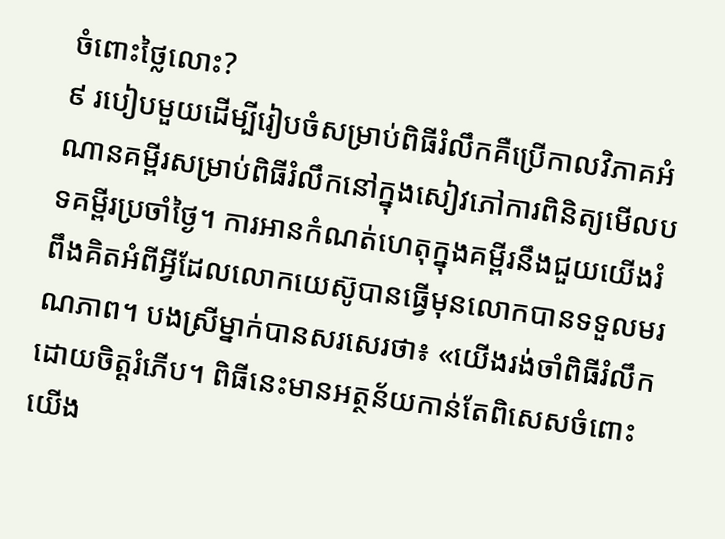ចំពោះថ្លៃលោះ?
៩ របៀបមួយដើម្បីរៀបចំសម្រាប់ពិធីរំលឹកគឺប្រើកាលវិភាគអំណានគម្ពីរសម្រាប់ពិធីរំលឹកនៅក្នុងសៀវភៅការពិនិត្យមើលបទគម្ពីរប្រចាំថ្ងៃ។ ការអានកំណត់ហេតុក្នុងគម្ពីរនឹងជួយយើងរំពឹងគិតអំពីអ្វីដែលលោកយេស៊ូបានធ្វើមុនលោកបានទទួលមរណភាព។ បងស្រីម្នាក់បានសរសេរថា៖ «យើងរង់ចាំពិធីរំលឹកដោយចិត្តរំភើប។ ពិធីនេះមានអត្ថន័យកាន់តែពិសេសចំពោះយើង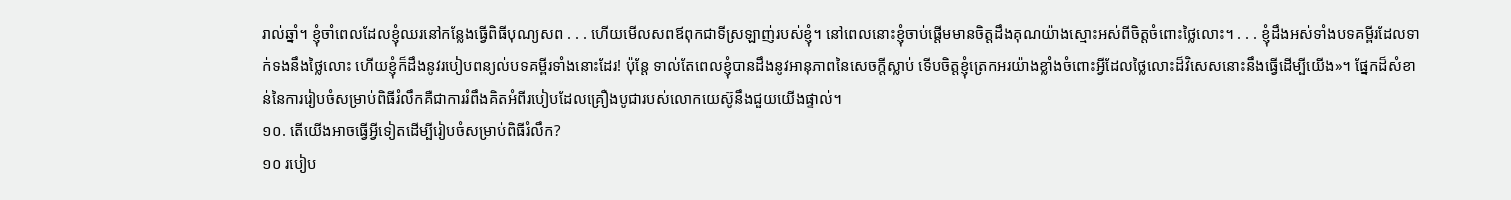រាល់ឆ្នាំ។ ខ្ញុំចាំពេលដែលខ្ញុំឈរនៅកន្លែងធ្វើពិធីបុណ្យសព . . . ហើយមើលសពឪពុកជាទីស្រឡាញ់របស់ខ្ញុំ។ នៅពេលនោះខ្ញុំចាប់ផ្ដើមមានចិត្តដឹងគុណយ៉ាងស្មោះអស់ពីចិត្តចំពោះថ្លៃលោះ។ . . . ខ្ញុំដឹងអស់ទាំងបទគម្ពីរដែលទាក់ទងនឹងថ្លៃលោះ ហើយខ្ញុំក៏ដឹងនូវរបៀបពន្យល់បទគម្ពីរទាំងនោះដែរ! ប៉ុន្តែ ទាល់តែពេលខ្ញុំបានដឹងនូវអានុភាពនៃសេចក្ដីស្លាប់ ទើបចិត្តខ្ញុំត្រេកអរយ៉ាងខ្លាំងចំពោះអ្វីដែលថ្លៃលោះដ៏វិសេសនោះនឹងធ្វើដើម្បីយើង»។ ផ្នែកដ៏សំខាន់នៃការរៀបចំសម្រាប់ពិធីរំលឹកគឺជាការរំពឹងគិតអំពីរបៀបដែលគ្រឿងបូជារបស់លោកយេស៊ូនឹងជួយយើងផ្ទាល់។
១០. តើយើងអាចធ្វើអ្វីទៀតដើម្បីរៀបចំសម្រាប់ពិធីរំលឹក?
១០ របៀប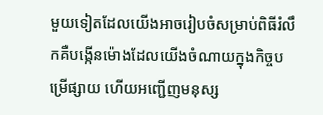មួយទៀតដែលយើងអាចរៀបចំសម្រាប់ពិធីរំលឹកគឺបង្កើនម៉ោងដែលយើងចំណាយក្នុងកិច្ចបម្រើផ្សាយ ហើយអញ្ជើញមនុស្ស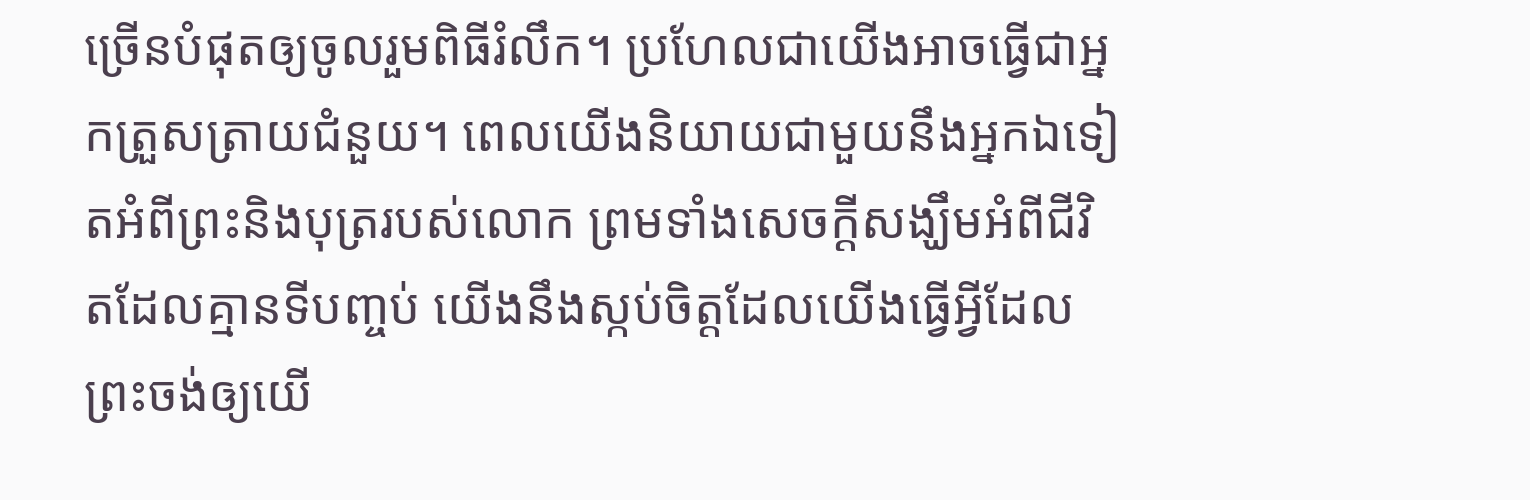ច្រើនបំផុតឲ្យចូលរួមពិធីរំលឹក។ ប្រហែលជាយើងអាចធ្វើជាអ្នកត្រួសត្រាយជំនួយ។ ពេលយើងនិយាយជាមួយនឹងអ្នកឯទៀតអំពីព្រះនិងបុត្ររបស់លោក ព្រមទាំងសេចក្ដីសង្ឃឹមអំពីជីវិតដែលគ្មានទីបញ្ចប់ យើងនឹងស្កប់ចិត្តដែលយើងធ្វើអ្វីដែលព្រះចង់ឲ្យយើ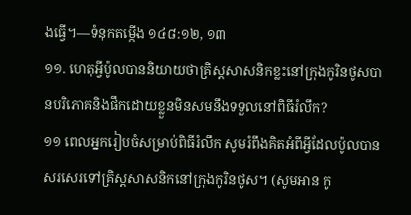ងធ្វើ។—ទំនុកតម្កើង ១៤៨:១២, ១៣
១១. ហេតុអ្វីប៉ូលបាននិយាយថាគ្រិស្តសាសនិកខ្លះនៅក្រុងកូរិនថូសបានបរិភោគនិងផឹកដោយខ្លួនមិនសមនឹងទទួលនៅពិធីរំលឹក?
១១ ពេលអ្នករៀបចំសម្រាប់ពិធីរំលឹក សូមរំពឹងគិតអំពីអ្វីដែលប៉ូលបានសរសេរទៅគ្រិស្តសាសនិកនៅក្រុងកូរិនថូស។ (សូមអាន កូ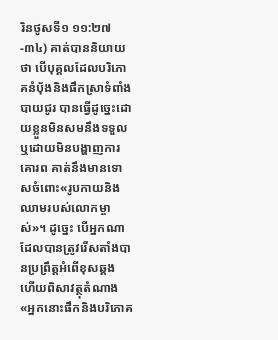រិនថូសទី១ ១១:២៧-៣៤) គាត់បាននិយាយថា បើបុគ្គលដែលបរិភោគនំប៉័ងនិងផឹកស្រាទំពាំងបាយជូរ បានធ្វើដូច្នេះដោយខ្លួនមិនសមនឹងទទួលឬដោយមិនបង្ហាញការគោរព គាត់នឹងមានទោសចំពោះ«រូបកាយនិងឈាមរបស់លោកម្ចាស់»។ ដូច្នេះ បើអ្នកណាដែលបានត្រូវរើសតាំងបានប្រព្រឹត្តអំពើខុសឆ្គង ហើយពិសាវត្ថុតំណាង «អ្នកនោះផឹកនិងបរិភោគ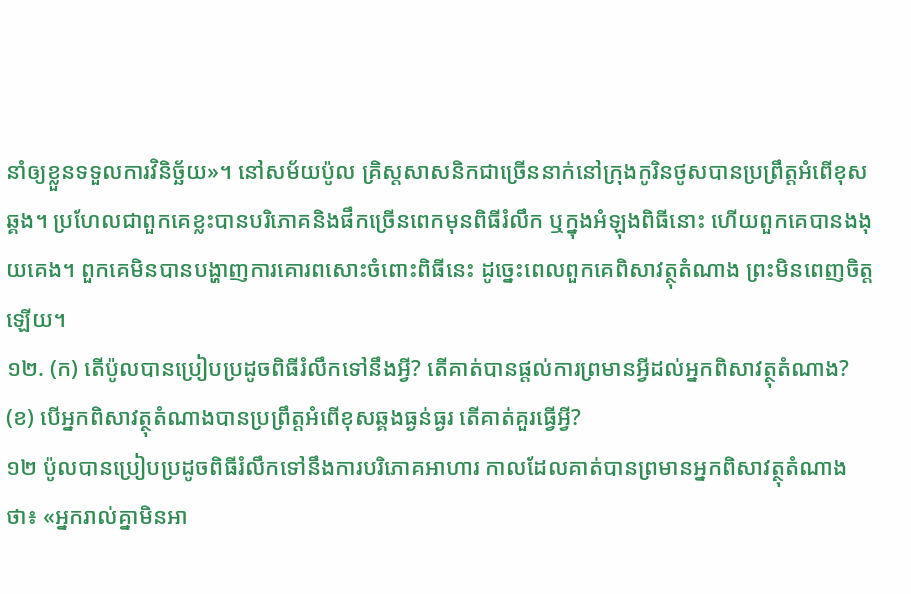នាំឲ្យខ្លួនទទួលការវិនិច្ឆ័យ»។ នៅសម័យប៉ូល គ្រិស្តសាសនិកជាច្រើននាក់នៅក្រុងកូរិនថូសបានប្រព្រឹត្តអំពើខុសឆ្គង។ ប្រហែលជាពួកគេខ្លះបានបរិភោគនិងផឹកច្រើនពេកមុនពិធីរំលឹក ឬក្នុងអំឡុងពិធីនោះ ហើយពួកគេបានងងុយគេង។ ពួកគេមិនបានបង្ហាញការគោរពសោះចំពោះពិធីនេះ ដូច្នេះពេលពួកគេពិសាវត្ថុតំណាង ព្រះមិនពេញចិត្តឡើយ។
១២. (ក) តើប៉ូលបានប្រៀបប្រដូចពិធីរំលឹកទៅនឹងអ្វី? តើគាត់បានផ្ដល់ការព្រមានអ្វីដល់អ្នកពិសាវត្ថុតំណាង? (ខ) បើអ្នកពិសាវត្ថុតំណាងបានប្រព្រឹត្តអំពើខុសឆ្គងធ្ងន់ធ្ងរ តើគាត់គួរធ្វើអ្វី?
១២ ប៉ូលបានប្រៀបប្រដូចពិធីរំលឹកទៅនឹងការបរិភោគអាហារ កាលដែលគាត់បានព្រមានអ្នកពិសាវត្ថុតំណាងថា៖ «អ្នករាល់គ្នាមិនអា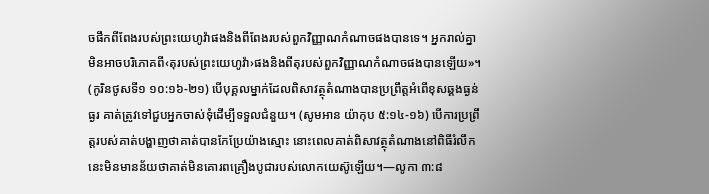ចផឹកពីពែងរបស់ព្រះយេហូវ៉ាផងនិងពីពែងរបស់ពួកវិញ្ញាណកំណាចផងបានទេ។ អ្នករាល់គ្នាមិនអាចបរិភោគពី‹តុរបស់ព្រះយេហូវ៉ា›ផងនិងពីតុរបស់ពួកវិញ្ញាណកំណាចផងបានឡើយ»។ (កូរិនថូសទី១ ១០:១៦-២១) បើបុគ្គលម្នាក់ដែលពិសាវត្ថុតំណាងបានប្រព្រឹត្តអំពើខុសឆ្គងធ្ងន់ធ្ងរ គាត់ត្រូវទៅជួបអ្នកចាស់ទុំដើម្បីទទួលជំនួយ។ (សូមអាន យ៉ាកុប ៥:១៤-១៦) បើការប្រព្រឹត្តរបស់គាត់បង្ហាញថាគាត់បានកែប្រែយ៉ាងស្មោះ នោះពេលគាត់ពិសាវត្ថុតំណាងនៅពិធីរំលឹក នេះមិនមានន័យថាគាត់មិនគោរពគ្រឿងបូជារបស់លោកយេស៊ូឡើយ។—លូកា ៣:៨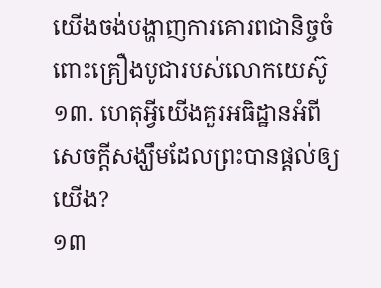យើងចង់បង្ហាញការគោរពជានិច្ចចំពោះគ្រឿងបូជារបស់លោកយេស៊ូ
១៣. ហេតុអ្វីយើងគួរអធិដ្ឋានអំពីសេចក្ដីសង្ឃឹមដែលព្រះបានផ្ដល់ឲ្យយើង?
១៣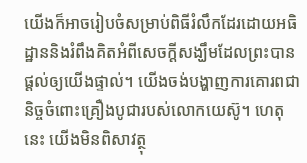យើងក៏អាចរៀបចំសម្រាប់ពិធីរំលឹកដែរដោយអធិដ្ឋាននិងរំពឹងគិតអំពីសេចក្ដីសង្ឃឹមដែលព្រះបានផ្ដល់ឲ្យយើងផ្ទាល់។ យើងចង់បង្ហាញការគោរពជានិច្ចចំពោះគ្រឿងបូជារបស់លោកយេស៊ូ។ ហេតុនេះ យើងមិនពិសាវត្ថុ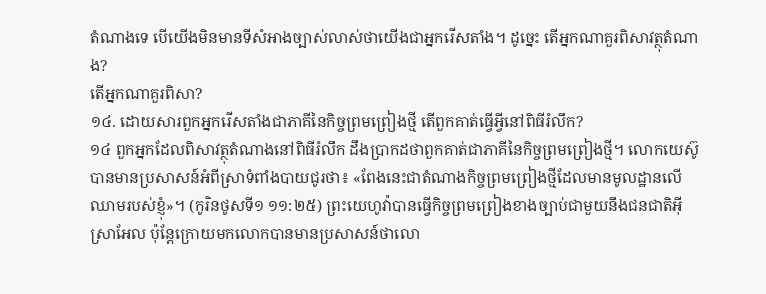តំណាងទេ បើយើងមិនមានទីសំអាងច្បាស់លាស់ថាយើងជាអ្នករើសតាំង។ ដូច្នេះ តើអ្នកណាគួរពិសាវត្ថុតំណាង?
តើអ្នកណាគួរពិសា?
១៤. ដោយសារពួកអ្នករើសតាំងជាភាគីនៃកិច្ចព្រមព្រៀងថ្មី តើពួកគាត់ធ្វើអ្វីនៅពិធីរំលឹក?
១៤ ពួកអ្នកដែលពិសាវត្ថុតំណាងនៅពិធីរំលឹក ដឹងប្រាកដថាពួកគាត់ជាភាគីនៃកិច្ចព្រមព្រៀងថ្មី។ លោកយេស៊ូបានមានប្រសាសន៍អំពីស្រាទំពាំងបាយជូរថា៖ «ពែងនេះជាតំណាងកិច្ចព្រមព្រៀងថ្មីដែលមានមូលដ្ឋានលើឈាមរបស់ខ្ញុំ»។ (កូរិនថូសទី១ ១១:២៥) ព្រះយេហូវ៉ាបានធ្វើកិច្ចព្រមព្រៀងខាងច្បាប់ជាមួយនឹងជនជាតិអ៊ីស្រាអែល ប៉ុន្តែក្រោយមកលោកបានមានប្រសាសន៍ថាលោ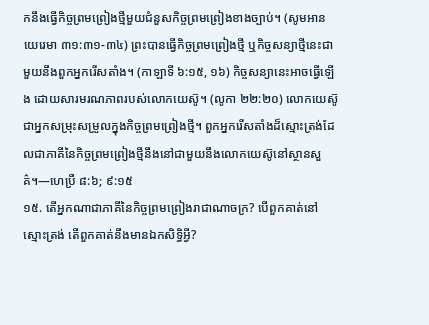កនឹងធ្វើកិច្ចព្រមព្រៀងថ្មីមួយជំនួសកិច្ចព្រមព្រៀងខាងច្បាប់។ (សូមអាន យេរេមា ៣១:៣១-៣៤) ព្រះបានធ្វើកិច្ចព្រមព្រៀងថ្មី ឬកិច្ចសន្យាថ្មីនេះជាមួយនឹងពួកអ្នករើសតាំង។ (កាឡាទី ៦:១៥, ១៦) កិច្ចសន្យានេះអាចធ្វើឡើង ដោយសារមរណភាពរបស់លោកយេស៊ូ។ (លូកា ២២:២០) លោកយេស៊ូជាអ្នកសម្រុះសម្រួលក្នុងកិច្ចព្រមព្រៀងថ្មី។ ពួកអ្នករើសតាំងដ៏ស្មោះត្រង់ដែលជាភាគីនៃកិច្ចព្រមព្រៀងថ្មីនឹងនៅជាមួយនឹងលោកយេស៊ូនៅស្ថានសួគ៌។—ហេប្រឺ ៨:៦; ៩:១៥
១៥. តើអ្នកណាជាភាគីនៃកិច្ចព្រមព្រៀងរាជាណាចក្រ? បើពួកគាត់នៅស្មោះត្រង់ តើពួកគាត់នឹងមានឯកសិទ្ធិអ្វី?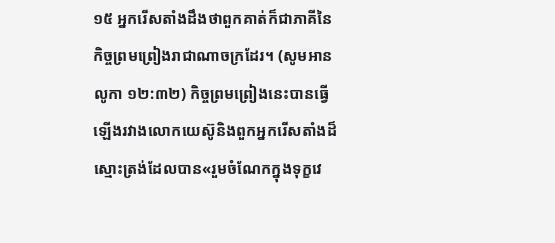១៥ អ្នករើសតាំងដឹងថាពួកគាត់ក៏ជាភាគីនៃកិច្ចព្រមព្រៀងរាជាណាចក្រដែរ។ (សូមអាន លូកា ១២:៣២) កិច្ចព្រមព្រៀងនេះបានធ្វើឡើងរវាងលោកយេស៊ូនិងពួកអ្នករើសតាំងដ៏ស្មោះត្រង់ដែលបាន«រួមចំណែកក្នុងទុក្ខវេ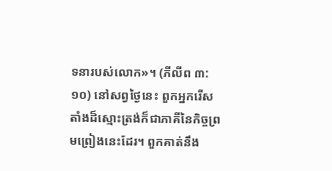ទនារបស់លោក»។ (ភីលីព ៣:១០) នៅសព្វថ្ងៃនេះ ពួកអ្នករើសតាំងដ៏ស្មោះត្រង់ក៏ជាភាគីនៃកិច្ចព្រមព្រៀងនេះដែរ។ ពួកគាត់នឹង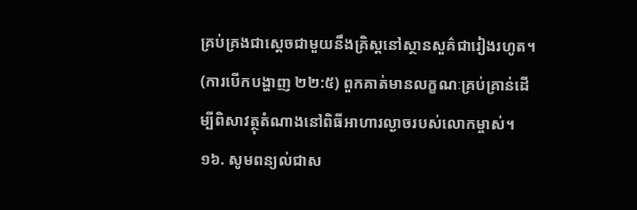គ្រប់គ្រងជាស្តេចជាមួយនឹងគ្រិស្តនៅស្ថានសួគ៌ជារៀងរហូត។ (ការបើកបង្ហាញ ២២:៥) ពួកគាត់មានលក្ខណៈគ្រប់គ្រាន់ដើម្បីពិសាវត្ថុតំណាងនៅពិធីអាហារល្ងាចរបស់លោកម្ចាស់។
១៦. សូមពន្យល់ជាស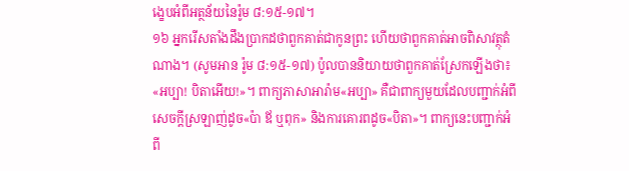ង្ខេបអំពីអត្ថន័យនៃរ៉ូម ៨:១៥-១៧។
១៦ អ្នករើសតាំងដឹងប្រាកដថាពួកគាត់ជាកូនព្រះ ហើយថាពួកគាត់អាចពិសាវត្ថុតំណាង។ (សូមអាន រ៉ូម ៨:១៥-១៧) ប៉ូលបាននិយាយថាពួកគាត់ស្រែកឡើងថា៖ «អប្បា! បិតាអើយ!»។ ពាក្យភាសាអារ៉ាម«អប្បា» គឺជាពាក្យមួយដែលបញ្ជាក់អំពីសេចក្ដីស្រឡាញ់ដូច«ប៉ា ឪ ឬពុក» និងការគោរពដូច«បិតា»។ ពាក្យនេះបញ្ជាក់អំពី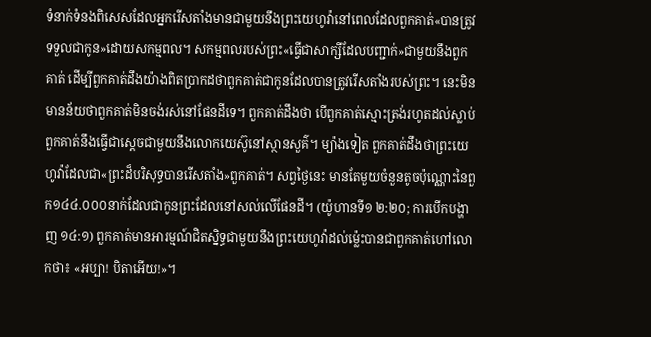ទំនាក់ទំនងពិសេសដែលអ្នករើសតាំងមានជាមួយនឹងព្រះយេហូវ៉ានៅពេលដែលពួកគាត់«បានត្រូវទទួលជាកូន»ដោយសកម្មពល។ សកម្មពលរបស់ព្រះ«ធ្វើជាសាក្សីដែលបញ្ជាក់»ជាមួយនឹងពួកគាត់ ដើម្បីពួកគាត់ដឹងយ៉ាងពិតប្រាកដថាពួកគាត់ជាកូនដែលបានត្រូវរើសតាំងរបស់ព្រះ។ នេះមិនមានន័យថាពួកគាត់មិនចង់រស់នៅផែនដីទេ។ ពួកគាត់ដឹងថា បើពួកគាត់ស្មោះត្រង់រហូតដល់ស្លាប់ ពួកគាត់នឹងធ្វើជាស្តេចជាមួយនឹងលោកយេស៊ូនៅស្ថានសួគ៌។ ម្យ៉ាងទៀត ពួកគាត់ដឹងថាព្រះយេហូវ៉ាដែលជា«ព្រះដ៏បរិសុទ្ធបានរើសតាំង»ពួកគាត់។ សព្វថ្ងៃនេះ មានតែមួយចំនួនតូចប៉ុណ្ណោះនៃពួក១៤៤.០០០នាក់ដែលជាកូនព្រះដែលនៅសល់លើផែនដី។ (យ៉ូហានទី១ ២:២០; ការបើកបង្ហាញ ១៤:១) ពួកគាត់មានអារម្មណ៍ជិតស្និទ្ធជាមួយនឹងព្រះយេហូវ៉ាដល់ម្ល៉េះបានជាពួកគាត់ហៅលោកថា៖ «អប្បា! បិតាអើយ!»។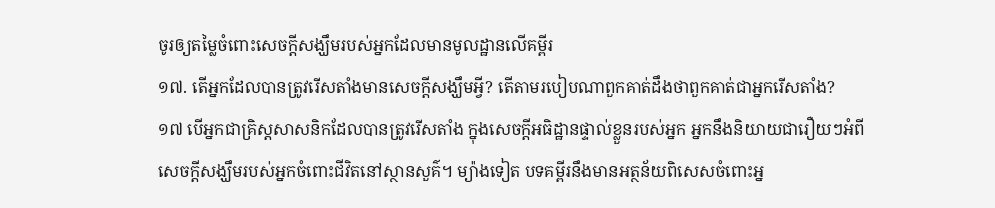ចូរឲ្យតម្លៃចំពោះសេចក្ដីសង្ឃឹមរបស់អ្នកដែលមានមូលដ្ឋានលើគម្ពីរ
១៧. តើអ្នកដែលបានត្រូវរើសតាំងមានសេចក្ដីសង្ឃឹមអ្វី? តើតាមរបៀបណាពួកគាត់ដឹងថាពួកគាត់ជាអ្នករើសតាំង?
១៧ បើអ្នកជាគ្រិស្តសាសនិកដែលបានត្រូវរើសតាំង ក្នុងសេចក្ដីអធិដ្ឋានផ្ទាល់ខ្លួនរបស់អ្នក អ្នកនឹងនិយាយជារឿយៗអំពីសេចក្ដីសង្ឃឹមរបស់អ្នកចំពោះជីវិតនៅស្ថានសួគ៌។ ម្យ៉ាងទៀត បទគម្ពីរនឹងមានអត្ថន័យពិសេសចំពោះអ្ន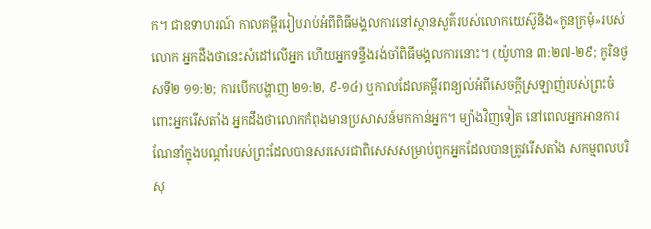ក។ ជាឧទាហរណ៍ កាលគម្ពីររៀបរាប់អំពីពិធីមង្គលការនៅស្ថានសួគ៌របស់លោកយេស៊ូនិង«កូនក្រមុំ»របស់លោក អ្នកដឹងថានេះសំដៅលើអ្នក ហើយអ្នកទន្ទឹងរង់ចាំពិធីមង្គលការនោះ។ (យ៉ូហាន ៣:២៧-២៩; កូរិនថូសទី២ ១១:២; ការបើកបង្ហាញ ២១:២, ៩-១៤) ឬកាលដែលគម្ពីរពន្យល់អំពីសេចក្ដីស្រឡាញ់របស់ព្រះចំពោះអ្នករើសតាំង អ្នកដឹងថាលោកកំពុងមានប្រសាសន៍មកកាន់អ្នក។ ម្យ៉ាងវិញទៀត នៅពេលអ្នកអានការណែនាំក្នុងបណ្ដាំរបស់ព្រះដែលបានសរសេរជាពិសេសសម្រាប់ពួកអ្នកដែលបានត្រូវរើសតាំង សកម្មពលបរិសុ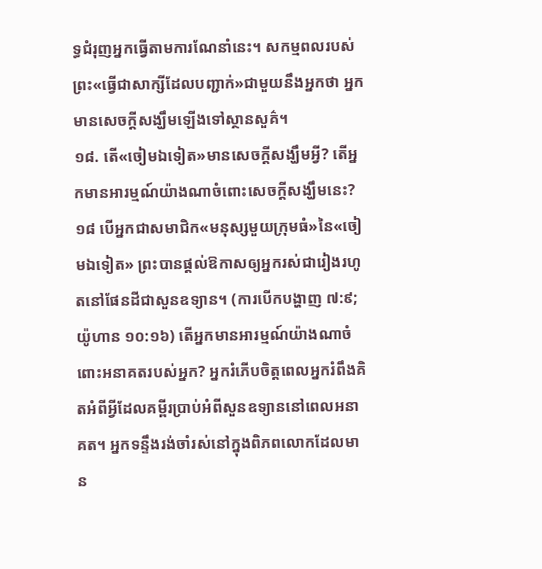ទ្ធជំរុញអ្នកធ្វើតាមការណែនាំនេះ។ សកម្មពលរបស់ព្រះ«ធ្វើជាសាក្សីដែលបញ្ជាក់»ជាមួយនឹងអ្នកថា អ្នកមានសេចក្ដីសង្ឃឹមឡើងទៅស្ថានសួគ៌។
១៨. តើ«ចៀមឯទៀត»មានសេចក្ដីសង្ឃឹមអ្វី? តើអ្នកមានអារម្មណ៍យ៉ាងណាចំពោះសេចក្ដីសង្ឃឹមនេះ?
១៨ បើអ្នកជាសមាជិក«មនុស្សមួយក្រុមធំ»នៃ«ចៀមឯទៀត» ព្រះបានផ្ដល់ឱកាសឲ្យអ្នករស់ជារៀងរហូតនៅផែនដីជាសួនឧទ្យាន។ (ការបើកបង្ហាញ ៧:៩; យ៉ូហាន ១០:១៦) តើអ្នកមានអារម្មណ៍យ៉ាងណាចំពោះអនាគតរបស់អ្នក? អ្នករំភើបចិត្តពេលអ្នករំពឹងគិតអំពីអ្វីដែលគម្ពីរប្រាប់អំពីសួនឧទ្យាននៅពេលអនាគត។ អ្នកទន្ទឹងរង់ចាំរស់នៅក្នុងពិភពលោកដែលមាន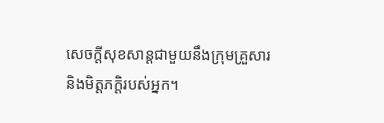សេចក្ដីសុខសាន្តជាមួយនឹងក្រុមគ្រួសារនិងមិត្តភក្ដិរបស់អ្នក។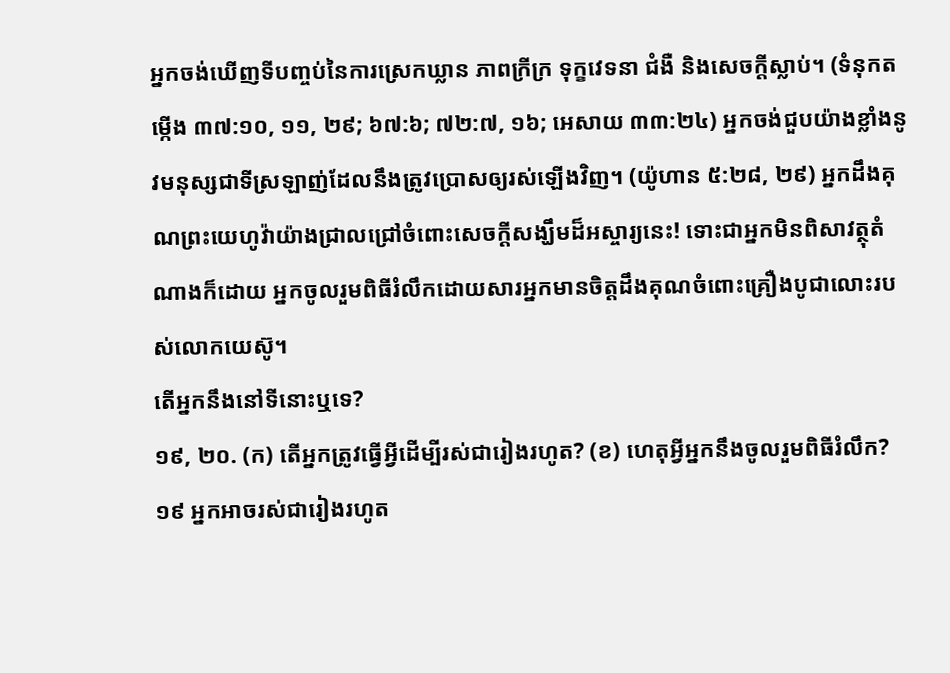អ្នកចង់ឃើញទីបញ្ចប់នៃការស្រេកឃ្លាន ភាពក្រីក្រ ទុក្ខវេទនា ជំងឺ និងសេចក្ដីស្លាប់។ (ទំនុកតម្កើង ៣៧:១០, ១១, ២៩; ៦៧:៦; ៧២:៧, ១៦; អេសាយ ៣៣:២៤) អ្នកចង់ជួបយ៉ាងខ្លាំងនូវមនុស្សជាទីស្រឡាញ់ដែលនឹងត្រូវប្រោសឲ្យរស់ឡើងវិញ។ (យ៉ូហាន ៥:២៨, ២៩) អ្នកដឹងគុណព្រះយេហូវ៉ាយ៉ាងជ្រាលជ្រៅចំពោះសេចក្ដីសង្ឃឹមដ៏អស្ចារ្យនេះ! ទោះជាអ្នកមិនពិសាវត្ថុតំណាងក៏ដោយ អ្នកចូលរួមពិធីរំលឹកដោយសារអ្នកមានចិត្តដឹងគុណចំពោះគ្រឿងបូជាលោះរបស់លោកយេស៊ូ។
តើអ្នកនឹងនៅទីនោះឬទេ?
១៩, ២០. (ក) តើអ្នកត្រូវធ្វើអ្វីដើម្បីរស់ជារៀងរហូត? (ខ) ហេតុអ្វីអ្នកនឹងចូលរួមពិធីរំលឹក?
១៩ អ្នកអាចរស់ជារៀងរហូត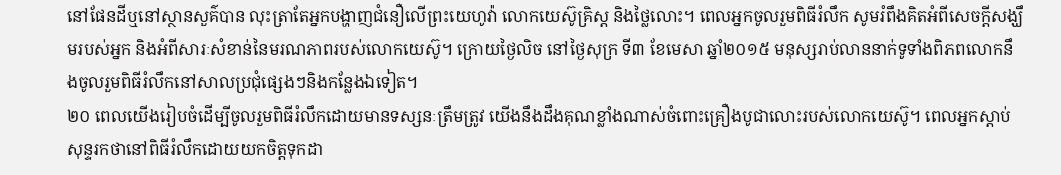នៅផែនដីឬនៅស្ថានសួគ៌បាន លុះត្រាតែអ្នកបង្ហាញជំនឿលើព្រះយេហូវ៉ា លោកយេស៊ូគ្រិស្ត និងថ្លៃលោះ។ ពេលអ្នកចូលរួមពិធីរំលឹក សូមរំពឹងគិតអំពីសេចក្ដីសង្ឃឹមរបស់អ្នក និងអំពីសារៈសំខាន់នៃមរណភាពរបស់លោកយេស៊ូ។ ក្រោយថ្ងៃលិច នៅថ្ងៃសុក្រ ទី៣ ខែមេសា ឆ្នាំ២០១៥ មនុស្សរាប់លាននាក់ទូទាំងពិភពលោកនឹងចូលរួមពិធីរំលឹកនៅសាលប្រជុំផ្សេងៗនិងកន្លែងឯទៀត។
២០ ពេលយើងរៀបចំដើម្បីចូលរួមពិធីរំលឹកដោយមានទស្សនៈត្រឹមត្រូវ យើងនឹងដឹងគុណខ្លាំងណាស់ចំពោះគ្រឿងបូជាលោះរបស់លោកយេស៊ូ។ ពេលអ្នកស្ដាប់សុន្ទរកថានៅពិធីរំលឹកដោយយកចិត្តទុកដា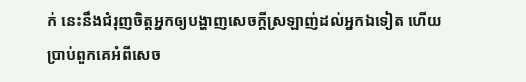ក់ នេះនឹងជំរុញចិត្តអ្នកឲ្យបង្ហាញសេចក្ដីស្រឡាញ់ដល់អ្នកឯទៀត ហើយប្រាប់ពួកគេអំពីសេច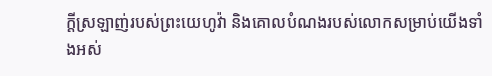ក្ដីស្រឡាញ់របស់ព្រះយេហូវ៉ា និងគោលបំណងរបស់លោកសម្រាប់យើងទាំងអស់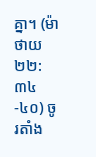គ្នា។ (ម៉ាថាយ ២២:៣៤-៤០) ចូរតាំង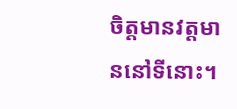ចិត្តមានវត្តមាននៅទីនោះ។